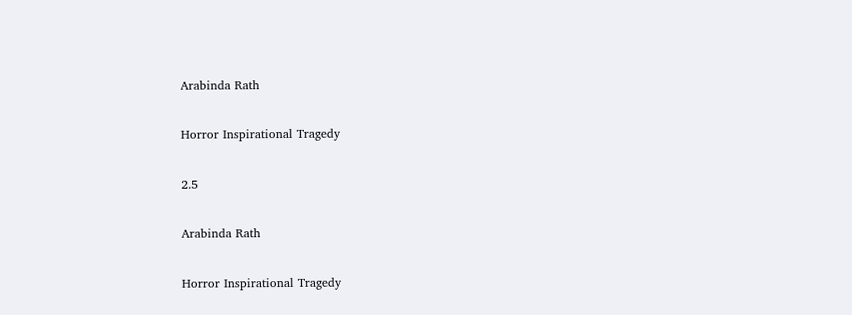Arabinda Rath

Horror Inspirational Tragedy

2.5

Arabinda Rath

Horror Inspirational Tragedy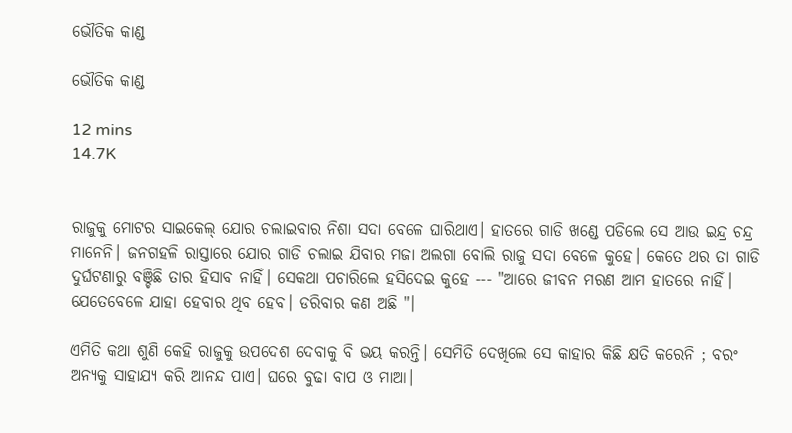ଭୌତିକ କାଣ୍ଡ

ଭୌତିକ କାଣ୍ଡ

12 mins
14.7K


ରାଜୁକୁ ମୋଟର ସାଇକେଲ୍ ଯୋର ଚଲାଇବାର ନିଶା ସଦା ବେଳେ ଘାରିଥାଏ। ହାତରେ ଗାଡି ଖଣ୍ଡେ ପଡିଲେ ସେ ଆଉ ଇନ୍ଦ୍ର ଚନ୍ଦ୍ର ମାନେନି। ଜନଗହଳି ରାସ୍ତାରେ ଯୋର ଗାଡି ଚଲାଇ ଯିବାର ମଜା ଅଲଗା ବୋଲି ରାଜୁ ସଦା ବେଳେ କୁହେ। କେତେ ଥର ତା ଗାଡି ଦୁର୍ଘଟଣାରୁ ବଞ୍ଚିଛି ତାର ହିସାବ ନାହିଁ। ସେକଥା ପଚାରିଲେ ହସିଦେଇ କୁହେ --- "ଆରେ ଜୀବନ ମରଣ ଆମ ହାତରେ ନାହିଁ। ଯେତେବେଳେ ଯାହା ହେବାର ଥିବ ହେବ। ଡରିବାର କଣ ଅଛି "।

ଏମିତି କଥା ଶୁଣି କେହି ରାଜୁକୁ ଉପଦେଶ ଦେବାକୁ ବି ଭୟ କରନ୍ତି। ସେମିତି ଦେଖିଲେ ସେ କାହାର କିଛି କ୍ଷତି କରେନି ; ବରଂ ଅନ୍ୟକୁ ସାହାଯ୍ୟ କରି ଆନନ୍ଦ ପାଏ। ଘରେ ବୁଢା ବାପ ଓ ମାଆ।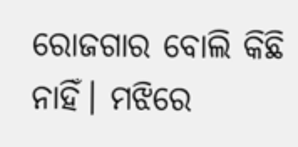ରୋଜଗାର ବୋଲି କିଛି ନାହିଁ। ମଝିରେ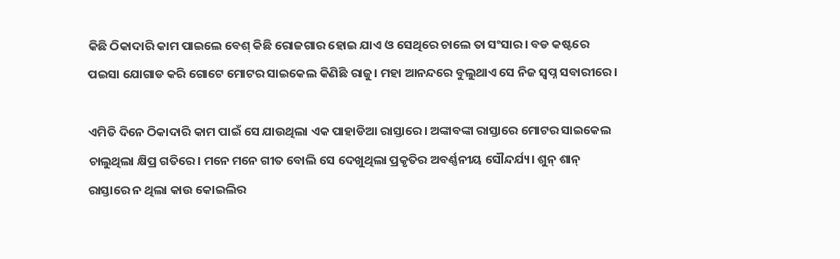କିଛି ଠିକାଦାରି କାମ ପାଇଲେ ବେଶ୍ କିଛି ରୋଜଗାର ହୋଇ ଯାଏ ଓ ସେଥିରେ ଚାଲେ ତା ସଂସାର। ବଡ କଷ୍ଟରେ ପଇସା ଯୋଗାଡ କରି ଗୋଟେ ମୋଟର ସାଇକେଲ କିଣିଛି ରାଜୁ। ମହା ଆନନ୍ଦରେ ବୁଲୁଥାଏ ସେ ନିଜ ସ୍ଵପ୍ନ ସବାରୀରେ।

ଏମିତି ଦିନେ ଠିକାଦାରି କାମ ପାଇଁ ସେ ଯାଉଥିଲା ଏକ ପାହାଡିଆ ରାସ୍ତାରେ। ଅଙ୍କାବଙ୍କା ରାସ୍ତାରେ ମୋଟର ସାଇକେଲ ଚାଲୁଥିଲା କ୍ଷିପ୍ର ଗତିରେ। ମନେ ମନେ ଗୀତ ବୋଲି ସେ ଦେଖୁଥିଲା ପ୍ରକୃତିର ଅବର୍ଣ୍ଣନୀୟ ସୌନ୍ଦର୍ଯ୍ୟ। ଶୁନ୍ ଶାନ୍ ରାସ୍ତାରେ ନ ଥିଲା କାଉ କୋଇଲିର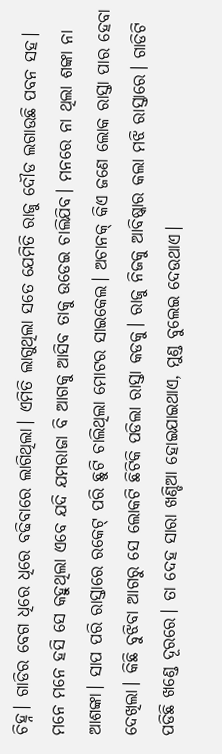ଚିହ୍ନ। ଗାଡିର ବେଗ ଧିରେ ଧିରେ ବଢିବାରେ ଲାଗିଥିଲା। ଏମିତି ଲାଗୁଥିଲା ସତେ ଯେମିତି ରାଜୁ ଦୌଡ ଲଗାଉଛି ପବନ ସହ। ମନେ ମନେ ହସି ସେ କହୁଥିଲା ଏବେ ଯଦି ଯମରାଜା ବି ଆଗକୁ ଆସିବ ତାକୁ ଉଡେଇ ଚାଲିଯିବ। ମନରେ ନା ଥିଲା ଶଙ୍କା ନା ଆଶଙ୍କା। ସାପ ପରି ରାସ୍ତାରେ ରକେଟ୍ ପରି ଛୁଟି ଚାଲିଥିଲା ମୋଟର ସାଇକେଲ। ଅଚାନକ୍ କିଏ ଜଣେ ଲୋକ ରାସ୍ତା ପାର ହେବା ଦେଖିଲା। କିଛି ବୁଝିବା ଆଗରୁ ସେ ଲୋକଟି ଛିଟିକି ପଡିଲା ରାସ୍ତା କଡକୁ। ରାଜୁ ନିଜକୁ ଆବିଷ୍କାର କଲା ମଝି ରାସ୍ତାରେ। ଗାଡିଟି ପଡିଛି ଖଣ୍ଡେ ଦୂରରେ। ତା ଦେହ ସାରା ଖଣ୍ଡିଆ ହୋଇଯାଇଥାଏ, ମୁଣ୍ଡ ବୁଲେଇ ଦେଉଥାଏ।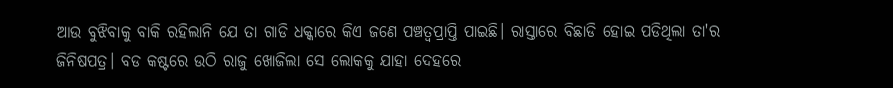ଆଉ ବୁଝିବାକୁ ବାକି ରହିଲାନି ଯେ ତା ଗାଡି ଧକ୍କାରେ କିଏ ଜଣେ ପଞ୍ଚତ୍ବପ୍ରାପ୍ତି ପାଇଛି। ରାସ୍ତାରେ ବିଛାଡି ହୋଇ ପଡିଥିଲା ତା'ର ଜିନିଷପତ୍ର। ବଡ କଷ୍ଟରେ ଉଠି ରାଜୁ ଖୋଜିଲା ସେ ଲୋକକୁ ଯାହା ଦେହରେ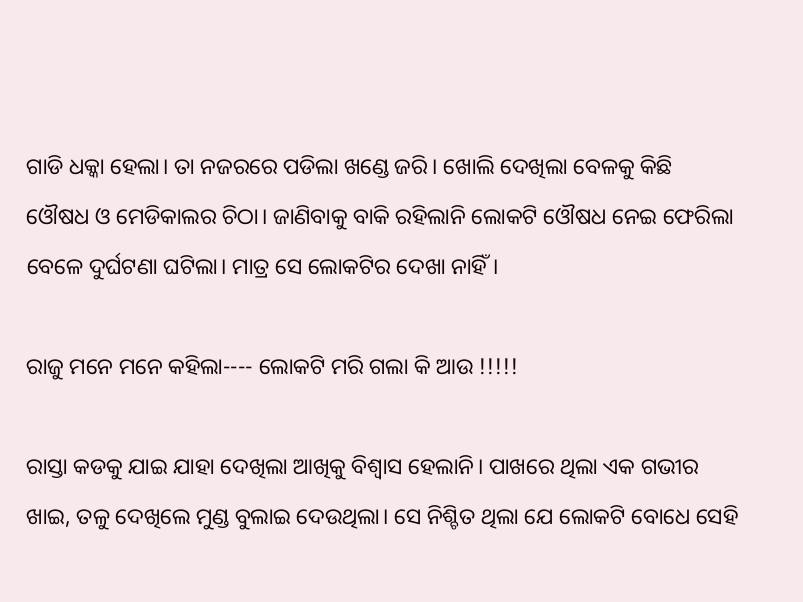ଗାଡି ଧକ୍କା ହେଲା। ତା ନଜରରେ ପଡିଲା ଖଣ୍ଡେ ଜରି। ଖୋଲି ଦେଖିଲା ବେଳକୁ କିଛି ଓୌଷଧ ଓ ମେଡିକାଲର ଚିଠା। ଜାଣିବାକୁ ବାକି ରହିଲାନି ଲୋକଟି ଓୌଷଧ ନେଇ ଫେରିଲା ବେଳେ ଦୁର୍ଘଟଣା ଘଟିଲା। ମାତ୍ର ସେ ଲୋକଟିର ଦେଖା ନାହିଁ।

ରାଜୁ ମନେ ମନେ କହିଲା---- ଲୋକଟି ମରି ଗଲା କି ଆଉ !!!!!

ରାସ୍ତା କଡକୁ ଯାଇ ଯାହା ଦେଖିଲା ଆଖିକୁ ବିଶ୍ଵାସ ହେଲାନି। ପାଖରେ ଥିଲା ଏକ ଗଭୀର ଖାଇ, ତଳୁ ଦେଖିଲେ ମୁଣ୍ଡ ବୁଲାଇ ଦେଉଥିଲା। ସେ ନିଶ୍ଚିତ ଥିଲା ଯେ ଲୋକଟି ବୋଧେ ସେହି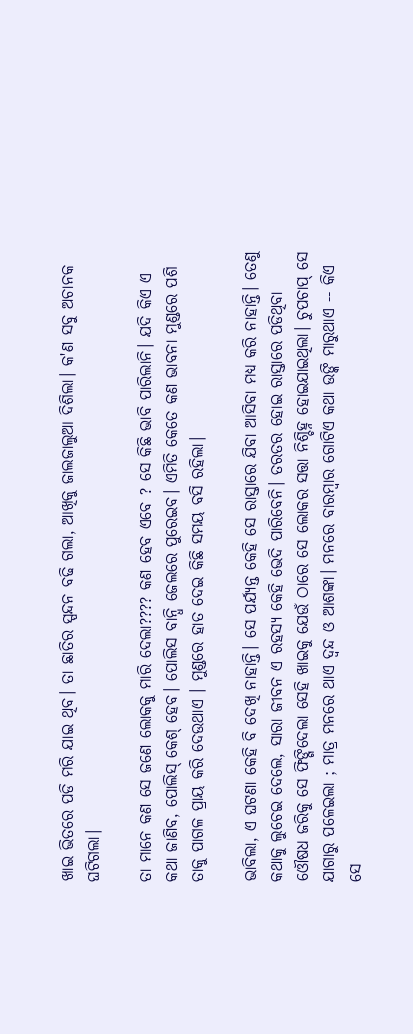ଖାଇ ଭିତରେ ପଡି ମରି ଯାଇ ଥିବ। ତା ଛାତିର ସ୍ପନ୍ଦନ ବଢି ଗଲା, ଆଖିକୁ ଜାଲଜାଲୁଆ ଦିଶିଲା। କ'ଣ ସବୁ ଅଚାନକ ଘଟିଗଲା।

ତା ମାନେ କଣ ସେ ଜଣେ ଲୋକକୁ ମାରି ଦେଲା???? କଣ ହେବ ଏବେ ? ସେ କିଛି ଭାବି ପାରିଲାନି। ଯଦି କିଏ ଏ କଥା ଜାଣିବ, ପୋଲିସ୍ କେଶ୍ ହେବ। ପୋଲିସ ବାନ୍ଧି ଜେଲରେ ପୁରେଇବ। ଏମିତି କେତେ କଣ ଭାବନା ମୁଣ୍ଡରେ ପଶି ତାକୁ ପାଗଳ ପ୍ରାୟ କରି ଦେଉଥାଏ । ମୁଣ୍ଡରେ ହାତ ଦେଇ କିଛି ସମୟ ବସି ରହିଲା।

ଭାବିଲା, ଏ ଘଟଣା କେହି ବି ଦେଖି ନାହାନ୍ତି। ସେ ପର୍ଯ୍ୟନ୍ତ କେହି ସେ ରାସ୍ତାରେ ଯିବା ଆସିବା ମଧ୍ୟ କରି ନାହାନ୍ତି। ତେଣୁ କଥାକୁ ଲୁଚେଇ ଦେଲେ, ସାରା ଜୀବନ ଏ ରହସ୍ୟ କେହି ଭେଦି ପାରିବେନି। ତରତର ହୋଇ ରାସ୍ତାରେ ପଡିଥିବା ଓୌଷଧ ଜରିକୁ ସେ ଫିଙ୍ଗିଦେଲା ସେହି ଖାଇକୁ ଯେଉଁ ଠାରେ ସେ ଲୋକର ସତ୍ତା ନିଶ୍ଚିହ୍ନ ହୋଇଯାଇଥିଲା। ଚୁପଚାପ୍ ସେ ଯାଗାରୁ ପଳେଇଲା ; ମାତ୍ର ମନରେ ଥାଏ ଦ୍ବନ୍ଦ ଓ ଆଶଙ୍କା। ମନରେ ବାରମ୍ବାର ଗୋଟିଏ କଥା ଉଙ୍କି ମାରୁଥାଏ -- କିଏ ସେ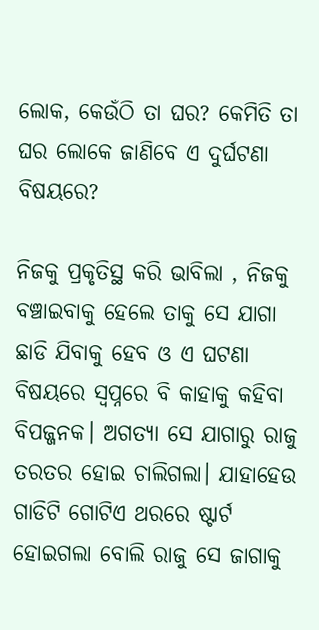ଲୋକ, କେଉଁଠି ତା ଘର? କେମିତି ତା ଘର ଲୋକେ ଜାଣିବେ ଏ ଦୁର୍ଘଟଣା ବିଷୟରେ?

ନିଜକୁ ପ୍ରକୃତିସ୍ଥ କରି ଭାବିଲା , ନିଜକୁ ବଞ୍ଚାଇବାକୁ ହେଲେ ତାକୁ ସେ ଯାଗା ଛାଡି ଯିବାକୁ ହେବ ଓ ଏ ଘଟଣା ବିଷୟରେ ସ୍ବପ୍ନରେ ବି କାହାକୁ କହିବା ବିପଜ୍ଜନକ। ଅଗତ୍ୟା ସେ ଯାଗାରୁ ରାଜୁ ତରତର ହୋଇ ଚାଲିଗଲା। ଯାହାହେଉ ଗାଡିଟି ଗୋଟିଏ ଥରରେ ଷ୍ଟାର୍ଟ ହୋଇଗଲା ବୋଲି ରାଜୁ ସେ ଜାଗାକୁ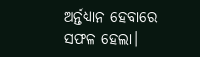ଅର୍ନ୍ତଧ୍ୟାନ ହେବାରେ ସଫଳ ହେଲା।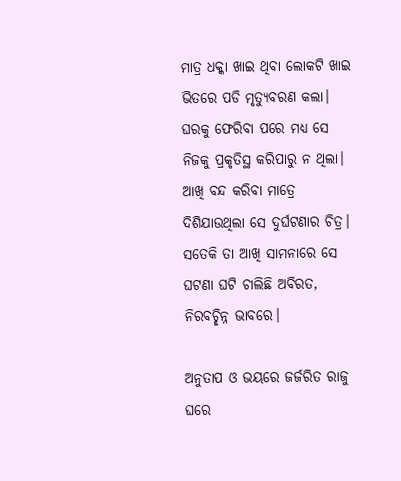ମାତ୍ର ଧକ୍କା ଖାଇ ଥିବା ଲୋକଟି ଖାଇ ଭିତରେ ପଡି ମୃତ୍ୟୁବରଣ କଲା। ଘରକୁ ଫେରିବା ପରେ ମଧ୍ୟ ସେ ନିଜକୁ ପ୍ରକୃତିସ୍ଥ କରିପାରୁ ନ ଥିଲା। ଆଖି ବନ୍ଦ କରିବା ମାତ୍ରେ ଦିଶିଯାଉଥିଲା ସେ ଦୁର୍ଘଟଣାର ଚିତ୍ର। ସତେକି ତା ଆଖି ସାମନାରେ ସେ ଘଟଣା ଘଟି ଚାଲିଛି ଅବିରତ, ନିରବଚ୍ଛିନ୍ନ ଭାବରେ।

ଅନୁତାପ ଓ ଭୟରେ ଜର୍ଜରିତ ରାଜୁ ଘରେ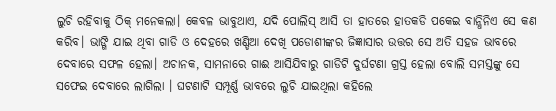ଲୁଚି ରହିବାକୁ ଠିକ୍ ମନେକଲା। କେବଳ ଭାବୁଥାଏ, ଯଦି ପୋଲିସ୍ ଆସି ତା ହାତରେ ହାତକଡି ପକେଇ ବାନ୍ଧିନିଏ ସେ କଣ କରିବ। ଭାଙ୍ଗି ଯାଇ ଥିବା ଗାଡି ଓ ଦେହରେ ଖଣ୍ଡିଆ ଦେଖି ପଡୋଶୀଙ୍କର ଜିଜ୍ଞାସାର ଉତ୍ତର ସେ ଅତି ସହଜ ଭାବରେ ଦେବାରେ ସଫଳ ହେଲା। ଅଚାନକ, ସାମନାରେ ଗାଈ ଆସିଯିବାରୁ ଗାଡିଟି ଦୁର୍ଘଟଣା ଗ୍ରସ୍ତ ହେଲା ବୋଲି ସମସ୍ତଙ୍କୁ ସେ ସଫେଇ ଦେବାରେ ଲାଗିଲା । ଘଟଣାଟି ସମ୍ପୂର୍ଣ୍ଣ ଭାବରେ ଲୁଚି ଯାଇଥିଲା କହିଲେ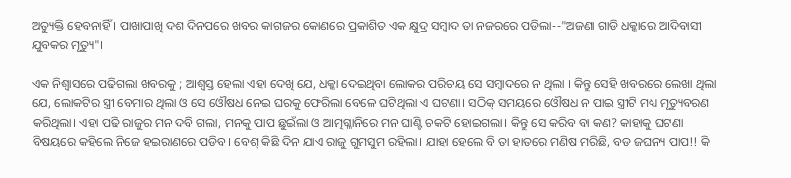ଅତ୍ୟୁକ୍ତି ହେବନାହିଁ । ପାଖାପାଖି ଦଶ ଦିନପରେ ଖବର କାଗଜର କୋଣରେ ପ୍ରକାଶିତ ଏକ କ୍ଷୁଦ୍ର ସମ୍ବାଦ ତା ନଜରରେ ପଡିଲା--"ଅଜଣା ଗାଡି ଧକ୍କାରେ ଆଦିବାସୀ ଯୁବକର ମୃତ୍ୟୁ"।

ଏକ ନିଶ୍ଵାସରେ ପଢିଗଲା ଖବରକୁ ; ଆଶ୍ଵସ୍ତ ହେଲା ଏହା ଦେଖି ଯେ, ଧକ୍କା ଦେଇଥିବା ଲୋକର ପରିଚୟ ସେ ସମ୍ବାଦରେ ନ ଥିଲା । କିନ୍ତୁ ସେହି ଖବରରେ ଲେଖା ଥିଲା ଯେ, ଲୋକଟିର ସ୍ତ୍ରୀ ବେମାର ଥିଲା ଓ ସେ ଓୌଷଧ ନେଇ ଘରକୁ ଫେରିଲା ବେଳେ ଘଟିଥିଲା ଏ ଘଟଣା। ସଠିକ୍ ସମୟରେ ଓୌଷଧ ନ ପାଇ ସ୍ତ୍ରୀଟି ମଧ୍ୟ ମୃତ୍ୟୁବରଣ କରିଥିଲା। ଏହା ପଢି ରାଜୁର ମନ ଦବି ଗଲା, ମନକୁ ପାପ ଛୁଇଁଲା ଓ ଆତ୍ମଗ୍ଳାନିରେ ମନ ଘାଣ୍ଟି ଚକଟି ହୋଇଗଲା। କିନ୍ତୁ ସେ କରିବ ବା କଣ? କାହାକୁ ଘଟଣା ବିଷୟରେ କହିଲେ ନିଜେ ହଇରାଣରେ ପଡିବ। ବେଶ୍ କିଛି ଦିନ ଯାଏ ରାଜୁ ଗୁମସୁମ ରହିଲା। ଯାହା ହେଲେ ବି ତା ହାତରେ ମଣିଷ ମରିଛି, ବଡ ଜଘନ୍ୟ ପାପ!! କି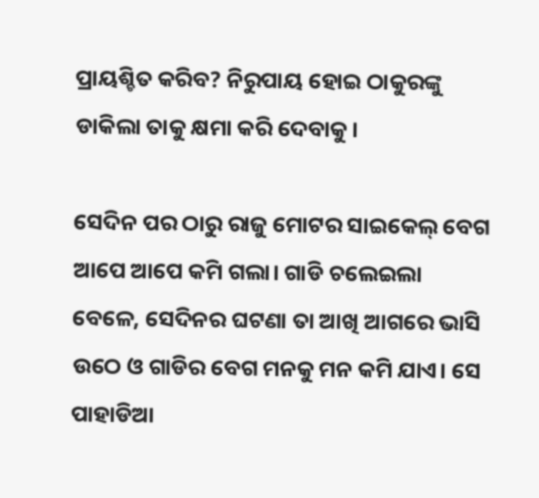ପ୍ରାୟଶ୍ଚିତ କରିବ? ନିରୁପାୟ ହୋଇ ଠାକୁରଙ୍କୁ ଡାକିଲା ତାକୁ କ୍ଷମା କରି ଦେବାକୁ।

ସେଦିନ ପର ଠାରୁ ରାଜୁ ମୋଟର ସାଇକେଲ୍ ବେଗ ଆପେ ଆପେ କମି ଗଲା। ଗାଡି ଚଲେଇଲା ବେଳେ, ସେଦିନର ଘଟଣା ତା ଆଖି ଆଗରେ ଭାସି ଉଠେ ଓ ଗାଡିର ବେଗ ମନକୁ ମନ କମି ଯାଏ। ସେ ପାହାଡିଆ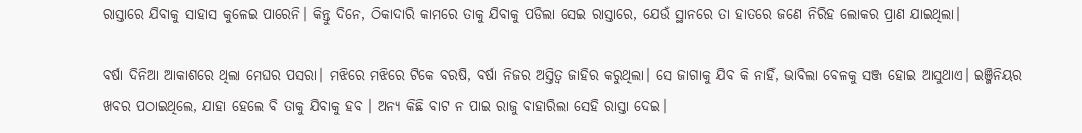ରାସ୍ତାରେ ଯିବାକୁ ସାହାସ କୁଳେଇ ପାରେନି। କିନ୍ତୁ ଦିନେ, ଠିକାଦାରି କାମରେ ତାକୁ ଯିବାକୁ ପଡିଲା ସେଇ ରାସ୍ତାରେ, ଯେଉଁ ସ୍ଥାନରେ ତା ହାତରେ ଜଣେ ନିରିହ ଲୋକର ପ୍ରାଣ ଯାଇଥିଲା।

ବର୍ଷା ଦିନିଆ ଆକାଶରେ ଥିଲା ମେଘର ପସରା। ମଝିରେ ମଝିରେ ଟିକେ ବରଷି, ବର୍ଷା ନିଜର ଅସ୍ତିତ୍ବ ଜାହିର କରୁଥିଲା। ସେ ଜାଗାକୁ ଯିବ କି ନାହିଁ, ଭାବିଲା ବେଳକୁ ସଞ୍ଜ ହୋଇ ଆସୁଥାଏ। ଇଞ୍ଜିନିୟର ଖବର ପଠାଇଥିଲେ, ଯାହା ହେଲେ ବି ତାକୁ ଯିବାକୁ ହବ । ଅନ୍ୟ କିଛି ବାଟ ନ ପାଇ ରାଜୁ ବାହାରିଲା ସେହି ରାସ୍ତା ଦେଇ।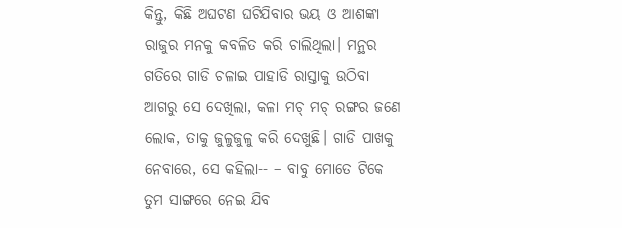କିନ୍ତୁ, କିଛି ଅଘଟଣ ଘଟିଯିବାର ଭୟ ଓ ଆଶଙ୍କା ରାଜୁର ମନକୁ କବଳିତ କରି ଚାଲିଥିଲା। ମନ୍ଥର ଗତିରେ ଗାଡି ଚଳାଇ ପାହାଡି ରାସ୍ତାକୁ ଉଠିବା ଆଗରୁ ସେ ଦେଖିଲା, କଳା ମଚ୍ ମଚ୍ ରଙ୍ଗର ଜଣେ ଲୋକ, ତାକୁ ଜୁଳୁଜୁଳୁ କରି ଦେଖୁଛି। ଗାଡି ପାଖକୁ ନେବାରେ, ସେ କହିଲା-- – ବାବୁ ମୋତେ ଟିକେ ତୁମ ସାଙ୍ଗରେ ନେଇ ଯିବ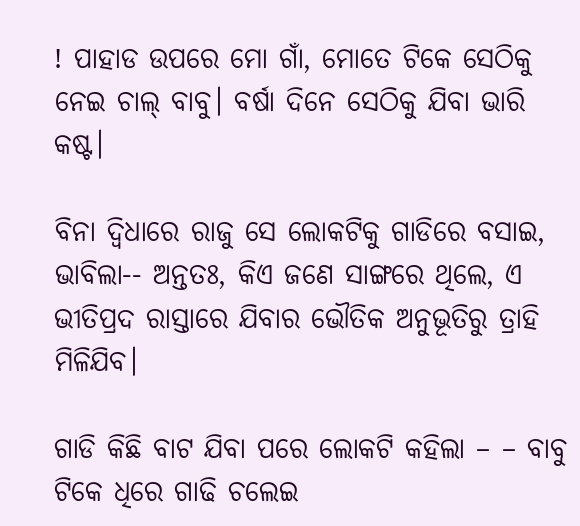! ପାହାଡ ଉପରେ ମୋ ଗାଁ, ମୋତେ ଟିକେ ସେଠିକୁ ନେଇ ଚାଲ୍ ବାବୁ। ବର୍ଷା ଦିନେ ସେଠିକୁ ଯିବା ଭାରି କଷ୍ଟ।

ବିନା ଦ୍ବିଧାରେ ରାଜୁ ସେ ଲୋକଟିକୁ ଗାଡିରେ ବସାଇ, ଭାବିଲା-- ଅନ୍ତତଃ, କିଏ ଜଣେ ସାଙ୍ଗରେ ଥିଲେ, ଏ ଭୀତିପ୍ରଦ ରାସ୍ତାରେ ଯିବାର ଭୌତିକ ଅନୁଭୂତିରୁ ତ୍ରାହି ମିଳିଯିବ।

ଗାଡି କିଛି ବାଟ ଯିବା ପରେ ଲୋକଟି କହିଲା – – ବାବୁ ଟିକେ ଧିରେ ଗାଢି ଚଲେଇ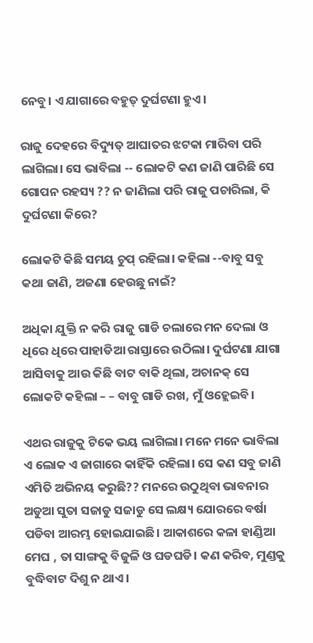ନେବୁ। ଏ ଯାଗାରେ ବହୁତ୍ ଦୁର୍ଘଟଣା ହୁଏ।

ରାଜୁ ଦେହରେ ବିଦ୍ୟୁତ୍ ଆଘାତର ଝଟକା ମାରିବା ପରି ଲାଗିଲା। ସେ ଭାବିଲା -- ଲୋକଟି କଣ ଜାଣି ପାରିଛି ସେ ଗୋପନ ରହସ୍ୟ ?? ନ ଜାଣିଲା ପରି ରାଜୁ ପଚାରିଲା, କି ଦୁର୍ଘଟଣା କିରେ?

ଲୋକଟି କିଛି ସମୟ ଚୁପ୍ ରହିଲା। କହିଲା --ବାବୁ ସବୁ କଥା ଜାଣି, ଅଜଣା ହେଉଛୁ ନାଇଁ?

ଅଧିକା ଯୁକ୍ତି ନ କରି ରାଜୁ ଗାଡି ଚଲାରେ ମନ ଦେଲା ଓ ଧିରେ ଧିରେ ପାହାଡିଆ ରାସ୍ତାରେ ଉଠିଲା। ଦୁର୍ଘଟଣା ଯାଗା ଆସିବାକୁ ଆଉ କିଛି ବାଟ ବାକି ଥିଲା, ଅଚାନକ୍ ସେ ଲୋକଟି କହିଲା – – ବାବୁ ଗାଡି ରଖ, ମୁଁ ଓହ୍ଲେଇବି।

ଏଥର ରାଜୁକୁ ଟିକେ ଭୟ ଲାଗିଲା। ମନେ ମନେ ଭାବିଲା ଏ ଲୋକ ଏ ଜାଗାରେ କାହିଁକି ରହିଲା। ସେ କଣ ସବୁ ଜାଣି ଏମିତି ଅଭିନୟ କରୁଛି?? ମନରେ ଉଠୁଥିବା ଭାବନାର ଅଡୁଆ ସୁତା ସଜାଡୁ ସଜାଡୁ ସେ ଲକ୍ଷ୍ୟ ଯୋରରେ ବର୍ଷା ପଡିବା ଆରମ୍ଭ ହୋଇଯାଇଛି। ଆକାଶରେ କଳା ହାଣ୍ଡିଆ ମେଘ , ତା ସାଙ୍ଗକୁ ବିଜୁଳି ଓ ଘଡଘଡି। କଣ କରିବ, ମୁଣ୍ଡକୁ ବୁଦ୍ଧିବାଟ ଦିଶୁ ନ ଥାଏ।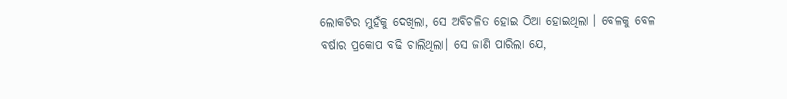ଲୋକଟିର ମୁହଁକୁ ଦେଖିଲା, ସେ ଅବିଚଳିତ ହୋଇ ଠିଆ ହୋଇଥିଲା । ବେଳକୁ ବେଳ ବର୍ଷାର ପ୍ରକୋପ ବଢି ଚାଲିଥିଲା। ସେ ଜାଣି ପାରିଲା ଯେ,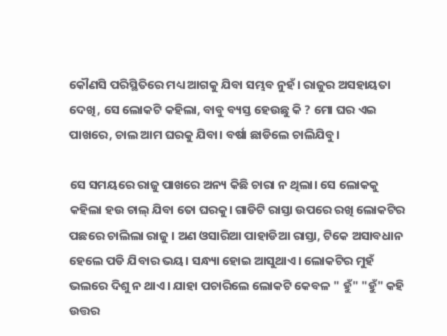କୌଣସି ପରିସ୍ଥିତିରେ ମଧ୍ୟ ଆଗକୁ ଯିବା ସମ୍ଭବ ନୁହଁ। ରାଜୁର ଅସହାୟତା ଦେଖି, ସେ ଲୋକଟି କହିଲା, ବାବୁ ବ୍ୟସ୍ତ ହେଉଛୁ କି ? ମୋ ଘର ଏଇ ପାଖରେ, ଚାଲ ଆମ ଘରକୁ ଯିବା। ବର୍ଷା ଛାଡିଲେ ଚାଲିଯିବୁ।

ସେ ସମୟରେ ରାଜୁ ପାଖରେ ଅନ୍ୟ କିଛି ଚାରା ନ ଥିଲା। ସେ ଲୋକକୁ କହିଲା ହଉ ଚାଲ୍ ଯିବା ତୋ ଘରକୁ। ଗାଡିଟି ରାସ୍ତା ଉପରେ ରଖି ଲୋକଟିର ପଛରେ ଚାଲିଲା ରାଜୁ । ଅଣ ଓସାରିଆ ପାହାଡିଆ ରାସ୍ତା, ଟିକେ ଅସାବଧାନ ହେଲେ ପଡି ଯିବାର ଭୟ। ସନ୍ଧ୍ୟା ହୋଇ ଆସୁଥାଏ। ଲୋକଟିର ମୁହଁ ଭଲରେ ଦିଶୁ ନ ଥାଏ। ଯାହା ପଚାରିଲେ ଲୋକଟି କେବଳ " ହୁଁ" "ହୁଁ" କହି ଉତ୍ତର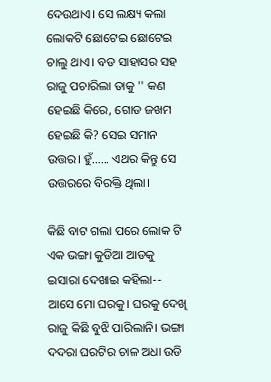ଦେଉଥାଏ। ସେ ଲକ୍ଷ୍ୟ କଲା ଲୋକଟି ଛୋଟେଇ ଛୋଟେଇ ଚାଲୁ ଥାଏ। ବଡ ସାହାସର ସହ ରାଜୁ ପଚାରିଲା ତାକୁ '' କଣ ହେଇଛି କିରେ, ଗୋଡ ଜଖମ ହେଇଛି କି? ସେଇ ସମାନ ଉତ୍ତର। ହୁଁ...... ଏଥର କିନ୍ତୁ ସେ ଉତ୍ତରରେ ବିରକ୍ତି ଥିଲା।

କିଛି ବାଟ ଗଲା ପରେ ଲୋକ ଟି ଏକ ଭଙ୍ଗା କୁଡିଆ ଆଡକୁ ଇସାରା ଦେଖାଇ କହିଲା-- ଆସେ ମୋ ଘରକୁ। ଘରକୁ ଦେଖି ରାଜୁ କିଛି ବୁଝି ପାରିଲାନି। ଭଙ୍ଗା ଦଦରା ଘରଟିର ଚାଳ ଅଧା ଉଡି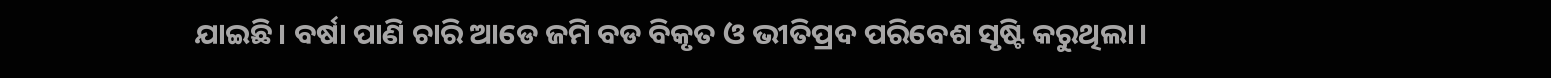ଯାଇଛି। ବର୍ଷା ପାଣି ଚାରି ଆଡେ ଜମି ବଡ ବିକୃତ ଓ ଭୀତିପ୍ରଦ ପରିବେଶ ସୃଷ୍ଟି କରୁଥିଲା।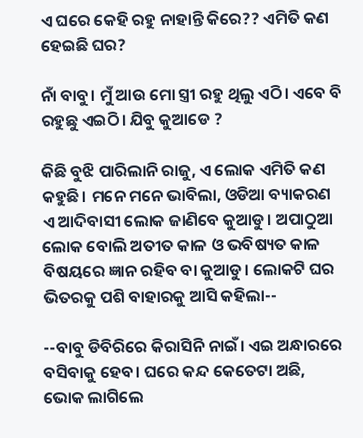ଏ ଘରେ କେହି ରହୁ ନାହାନ୍ତି କିରେ?? ଏମିତି କଣ ହେଇଛି ଘର?

ନାଁ ବାବୁ। ମୁଁ ଆଉ ମୋ ସ୍ତ୍ରୀ ରହୁ ଥିଲୁ ଏଠି। ଏବେ ବି ରହୁଛୁ ଏଇଠି। ଯିବୁ କୁଆଡେ ?

କିଛି ବୁଝି ପାରିଲାନି ରାଜୁ, ଏ ଲୋକ ଏମିତି କଣ କହୁଛି। ମନେ ମନେ ଭାବିଲା, ଓଡିଆ ବ୍ୟାକରଣ ଏ ଆଦିବାସୀ ଲୋକ ଜାଣିବେ କୁଆଡୁ। ଅପାଠୁଆ ଲୋକ ବୋଲି ଅତୀତ କାଳ ଓ ଭବିଷ୍ୟତ କାଳ ବିଷୟରେ ଜ୍ଞାନ ରହିବ ବା କୁଆଡୁ। ଲୋକଟି ଘର ଭିତରକୁ ପଶି ବାହାରକୁ ଆସି କହିଲା--

--ବାବୁ ଡିବିରିରେ କିରାସିନି ନାଇଁ। ଏଇ ଅନ୍ଧାରରେ ବସିବାକୁ ହେବ। ଘରେ କନ୍ଦ କେତେଟା ଅଛି, ଭୋକ ଲାଗିଲେ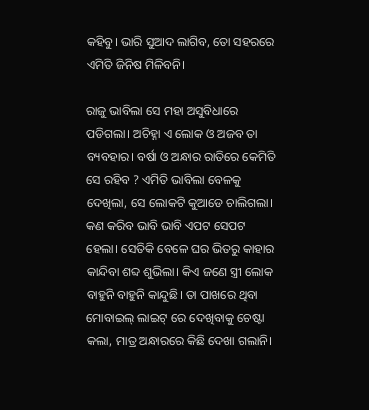କହିବୁ। ଭାରି ସୁଆଦ ଲାଗିବ, ତୋ ସହରରେ ଏମିତି ଜିନିଷ ମିଳିବନି।

ରାଜୁ ଭାବିଲା ସେ ମହା ଅସୁବିଧାରେ ପଡିଗଲା। ଅଚିହ୍ନା ଏ ଲୋକ ଓ ଅଜବ ତା ବ୍ୟବହାର। ବର୍ଷା ଓ ଅନ୍ଧାର ରାତିରେ କେମିତି ସେ ରହିବ ? ଏମିତି ଭାବିଲା ବେଳକୁ ଦେଖିଲା, ସେ ଲୋକଟି କୁଆଡେ ଚାଲିଗଲା। କଣ କରିବ ଭାବି ଭାବି ଏପଟ ସେପଟ ହେଲା। ସେତିକି ବେଳେ ଘର ଭିତରୁ କାହାର କାନ୍ଦିବା ଶବ୍ଦ ଶୁଭିଲା। କିଏ ଜଣେ ସ୍ତ୍ରୀ ଲୋକ ବାହୁନି ବାହୁନି କାନ୍ଦୁଛି। ତା ପାଖରେ ଥିବା ମୋବାଇଲ୍ ଲାଇଟ୍ ରେ ଦେଖିବାକୁ ଚେଷ୍ଟା କଲା, ମାତ୍ର ଅନ୍ଧାରରେ କିଛି ଦେଖା ଗଲାନି।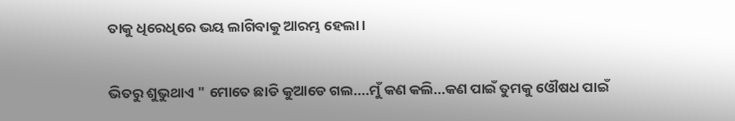ତାକୁ ଧିରେଧିରେ ଭୟ ଲାଗିବାକୁ ଆରମ୍ଭ ହେଲା।

ଭିତରୁ ଶୁଭୁଥାଏ " ମୋତେ ଛାଡି କୁଆଡେ ଗଲ....ମୁଁ କଣ କଲି...କଣ ପାଇଁ ତୁମକୁ ଓୌଷଧ ପାଇଁ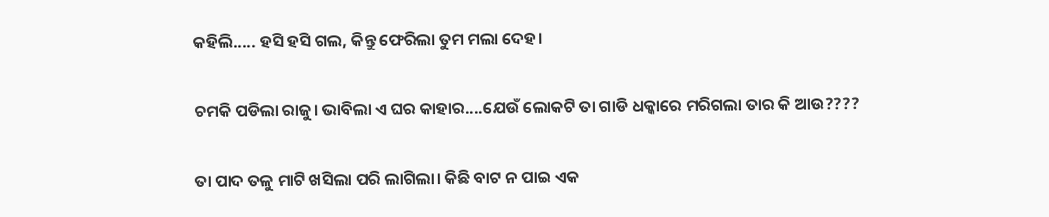କହିଲି..... ହସି ହସି ଗଲ, କିନ୍ତୁ ଫେରିଲା ତୁମ ମଲା ଦେହ।

ଚମକି ପଡିଲା ରାଜୁ। ଭାବିଲା ଏ ଘର କାହାର....ଯେଉଁ ଲୋକଟି ତା ଗାଡି ଧକ୍କାରେ ମରିଗଲା ତାର କି ଆଉ????

ତା ପାଦ ତଳୁ ମାଟି ଖସିଲା ପରି ଲାଗିଲା। କିଛି ବାଟ ନ ପାଇ ଏକ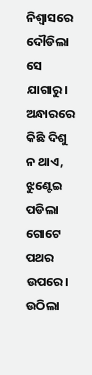ନିଶ୍ବାସରେ ଦୌଡିଲା ସେ ଯାଗାରୁ। ଅନ୍ଧାରରେ କିଛି ଦିଶୁ ନ ଥାଏ, ଝୁଣ୍ଟେଇ ପଡିଲା ଗୋଟେ ପଥର ଉପରେ। ଉଠିଲା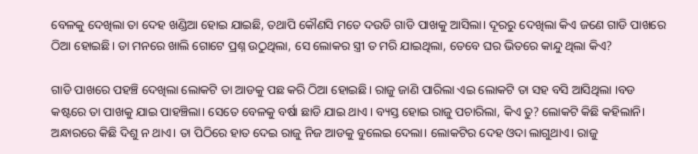ବେଳକୁ ଦେଖିଲା ତା ଦେହ ଖଣ୍ଡିଆ ହୋଇ ଯାଇଛି, ତଥାପି କୌଣସି ମତେ ଦଉଡି ଗାଡି ପାଖକୁ ଆସିଲା। ଦୂରରୁ ଦେଖିଲା କିଏ ଜଣେ ଗାଡି ପାଖରେ ଠିଆ ହୋଇଛି। ତା ମନରେ ଖାଲି ଗୋଟେ ପ୍ରଶ୍ନ ଉଠୁଥିଲା, ସେ ଲୋକର ସ୍ତ୍ରୀ ତ ମରି ଯାଇଥିଲା, ତେବେ ଘର ଭିତରେ କାନ୍ଦୁ ଥିଲା କିଏ?

ଗାଡି ପାଖରେ ପହଞ୍ଚି ଦେଖିଲା ଲୋକଟି ତା ଆଡକୁ ପଛ କରି ଠିଆ ହୋଇଛି। ରାଜୁ ଜାଣି ପାରିଲା ଏଇ ଲୋକଟି ତା ସହ ବସି ଆସିଥିଲା ।ବଡ କଷ୍ଟରେ ତା ପାଖକୁ ଯାଇ ପାହଞ୍ଚିଲା। ସେତେ ବେଳକୁ ବର୍ଷା ଛାଡି ଯାଇ ଥାଏ । ବ୍ୟସ୍ତ ହୋଇ ରାଜୁ ପଚାରିଲା, କିଏ ତୁ? ଲୋକଟି କିଛି କହିଲାନି। ଅନ୍ଧାରରେ କିଛି ଦିଶୁ ନ ଥାଏ। ତା ପିଠିରେ ହାତ ଦେଇ ରାଜୁ ନିଜ ଆଡକୁ ବୁଲେଇ ଦେଲା। ଲୋକଟିର ଦେହ ଓଦା ଲାଗୁଥାଏ। ରାଜୁ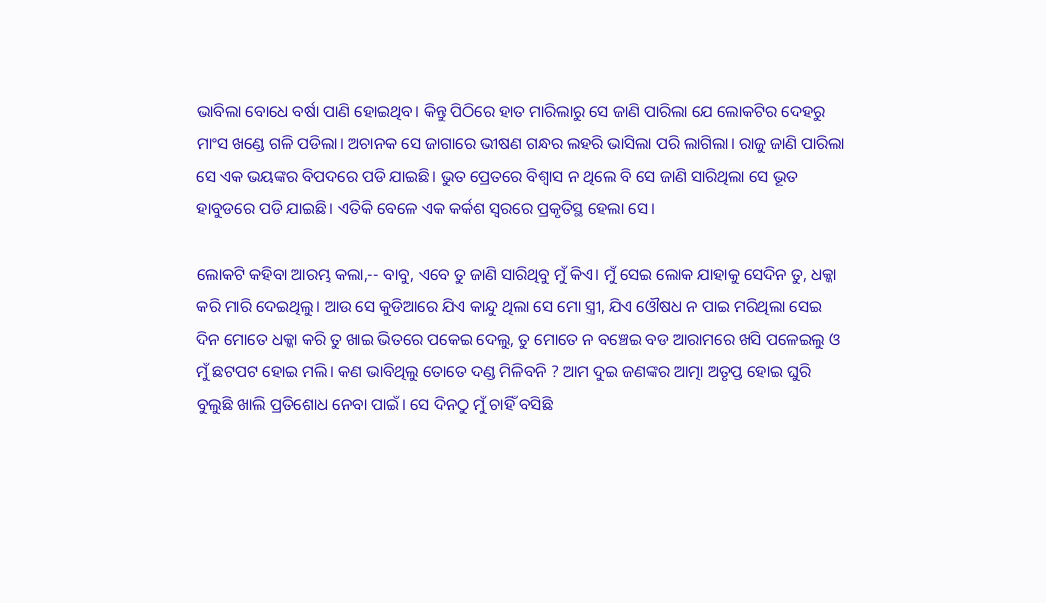ଭାବିଲା ବୋଧେ ବର୍ଷା ପାଣି ହୋଇଥିବ। କିନ୍ତୁ ପିଠିରେ ହାତ ମାରିଲାରୁ ସେ ଜାଣି ପାରିଲା ଯେ ଲୋକଟିର ଦେହରୁ ମାଂସ ଖଣ୍ଡେ ଗଳି ପଡିଲା। ଅଚାନକ ସେ ଜାଗାରେ ଭୀଷଣ ଗନ୍ଧର ଲହରି ଭାସିଲା ପରି ଲାଗିଲା। ରାଜୁ ଜାଣି ପାରିଲା ସେ ଏକ ଭୟଙ୍କର ବିପଦରେ ପଡି ଯାଇଛି। ଭୁତ ପ୍ରେତରେ ବିଶ୍ଵାସ ନ ଥିଲେ ବି ସେ ଜାଣି ସାରିଥିଲା ସେ ଭୂତ ହାବୁଡରେ ପଡି ଯାଇଛି। ଏତିକି ବେଳେ ଏକ କର୍କଶ ସ୍ବରରେ ପ୍ରକୃତିସ୍ଥ ହେଲା ସେ।

ଲୋକଟି କହିବା ଆରମ୍ଭ କଲା,-- ବାବୁ, ଏବେ ତୁ ଜାଣି ସାରିଥିବୁ ମୁଁ କିଏ। ମୁଁ ସେଇ ଲୋକ ଯାହାକୁ ସେଦିନ ତୁ, ଧକ୍କା କରି ମାରି ଦେଇଥିଲୁ। ଆଉ ସେ କୁଡିଆରେ ଯିଏ କାନ୍ଦୁ ଥିଲା ସେ ମୋ ସ୍ତ୍ରୀ, ଯିଏ ଓୌଷଧ ନ ପାଇ ମରିଥିଲା ସେଇ ଦିନ ମୋତେ ଧକ୍କା କରି ତୁ ଖାଇ ଭିତରେ ପକେଇ ଦେଲୁ, ତୁ ମୋତେ ନ ବଞ୍ଚେଇ ବଡ ଆରାମରେ ଖସି ପଳେଇଲୁ ଓ ମୁଁ ଛଟପଟ ହୋଇ ମଲି। କଣ ଭାବିଥିଲୁ ତୋତେ ଦଣ୍ଡ ମିଳିବନି ? ଆମ ଦୁଇ ଜଣଙ୍କର ଆତ୍ମା ଅତୃପ୍ତ ହୋଇ ଘୁରି ବୁଲୁଛି ଖାଲି ପ୍ରତିଶୋଧ ନେବା ପାଇଁ। ସେ ଦିନଠୁ ମୁଁ ଚାହିଁ ବସିଛି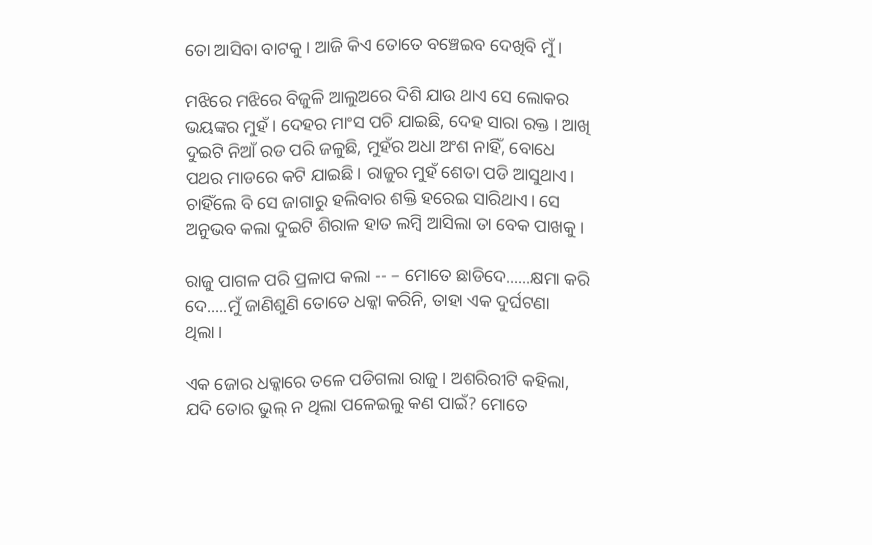ତୋ ଆସିବା ବାଟକୁ। ଆଜି କିଏ ତୋତେ ବଞ୍ଚେଇବ ଦେଖିବି ମୁଁ।

ମଝିରେ ମଝିରେ ବିଜୁଳି ଆଲୁଅରେ ଦିଶି ଯାଉ ଥାଏ ସେ ଲୋକର ଭୟଙ୍କର ମୁହଁ। ଦେହର ମାଂସ ପଚି ଯାଇଛି, ଦେହ ସାରା ରକ୍ତ । ଆଖି ଦୁଇଟି ନିଆଁ ରଡ ପରି ଜଳୁଛି, ମୁହଁର ଅଧା ଅଂଶ ନାହିଁ, ବୋଧେ ପଥର ମାଡରେ କଟି ଯାଇଛି। ରାଜୁର ମୁହଁ ଶେତା ପଡି ଆସୁଥାଏ। ଚାହିଁଲେ ବି ସେ ଜାଗାରୁ ହଲିବାର ଶକ୍ତି ହରେଇ ସାରିଥାଏ। ସେ ଅନୁଭବ କଲା ଦୁଇଟି ଶିରାଳ ହାତ ଲମ୍ବି ଆସିଲା ତା ବେକ ପାଖକୁ।

ରାଜୁ ପାଗଳ ପରି ପ୍ରଳାପ କଲା -- – ମୋତେ ଛାଡିଦେ......କ୍ଷମା କରି ଦେ.....ମୁଁ ଜାଣିଶୁଣି ତୋତେ ଧକ୍କା କରିନି, ତାହା ଏକ ଦୁର୍ଘଟଣା ଥିଲା।

ଏକ ଜୋର ଧକ୍କାରେ ତଳେ ପଡିଗଲା ରାଜୁ। ଅଶରିରୀଟି କହିଲା, ଯଦି ତୋର ଭୁଲ୍ ନ ଥିଲା ପଳେଇଲୁ କଣ ପାଇଁ? ମୋତେ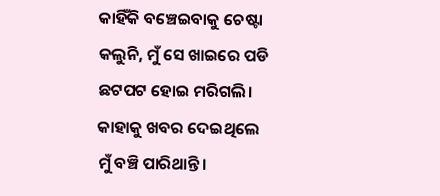କାହିଁକି ବଞ୍ଚେଇବାକୁ ଚେଷ୍ଟା କଲୁନି, ମୁଁ ସେ ଖାଇରେ ପଡି ଛଟପଟ ହୋଇ ମରିଗଲି। କାହାକୁ ଖବର ଦେଇଥିଲେ ମୁଁ ବଞ୍ଚି ପାରିଥାନ୍ତି।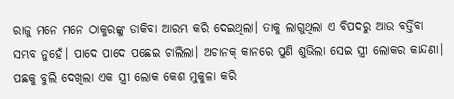ରାଜୁ ମନେ ମନେ ଠାକୁରଙ୍କୁ ଡାକିବା ଆରମ୍ଭ କରି ଦେଇଥିଲା। ତାକୁ ଲାଗୁଥିଲା ଏ ବିପଦରୁ ଆଉ ବର୍ତ୍ତିବା ସମ୍ଭବ ନୁହେଁ। ପାଦେ ପାଦେ ପଛେଇ ଚାଲିଲା। ଅଚାନକ୍ କାନରେ ପୁଣି ଶୁଭିଲା ସେଇ ସ୍ତ୍ରୀ ଲୋକର କାନ୍ଦଣା। ପଛକୁ ବୁଲି ଦେଖିଲା ଏକ ସ୍ତ୍ରୀ ଲୋକ କେଶ ମୁକୁଳା କରି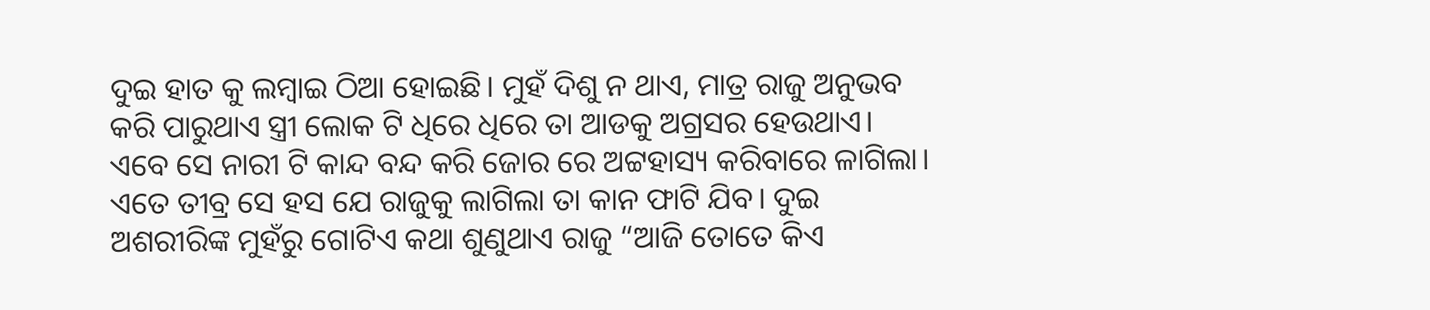ଦୁଇ ହାତ କୁ ଲମ୍ବାଇ ଠିଆ ହୋଇଛି। ମୁହଁ ଦିଶୁ ନ ଥାଏ, ମାତ୍ର ରାଜୁ ଅନୁଭବ କରି ପାରୁଥାଏ ସ୍ତ୍ରୀ ଲୋକ ଟି ଧିରେ ଧିରେ ତା ଆଡକୁ ଅଗ୍ରସର ହେଉଥାଏ। ଏବେ ସେ ନାରୀ ଟି କାନ୍ଦ ବନ୍ଦ କରି ଜୋର ରେ ଅଟ୍ଟହାସ୍ୟ କରିବାରେ ଳାଗିଲା। ଏତେ ତୀବ୍ର ସେ ହସ ଯେ ରାଜୁକୁ ଲାଗିଲା ତା କାନ ଫାଟି ଯିବ। ଦୁଇ ଅଶରୀରିଙ୍କ ମୁହଁରୁ ଗୋଟିଏ କଥା ଶୁଣୁଥାଏ ରାଜୁ “ଆଜି ତୋତେ କିଏ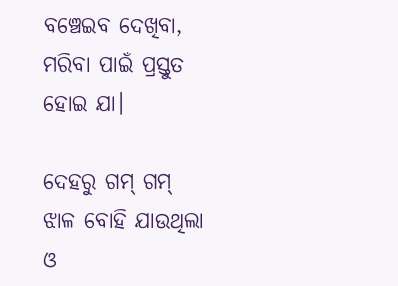ବଞ୍ଚେଇବ ଦେଖିବା, ମରିବା ପାଇଁ ପ୍ରସ୍ତୁତ ହୋଇ ଯା।

ଦେହରୁ ଗମ୍ ଗମ୍ ଝାଳ ବୋହି ଯାଉଥିଲା ଓ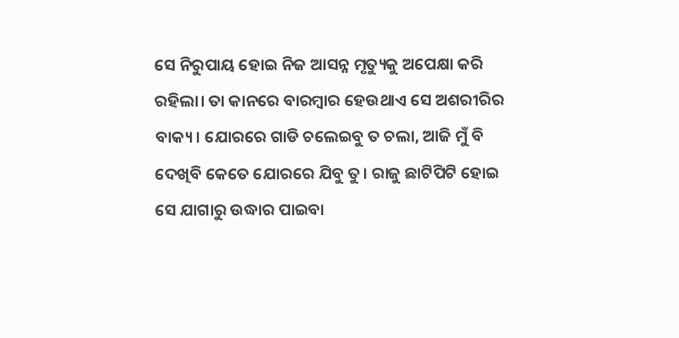ସେ ନିରୁପାୟ ହୋଇ ନିଜ ଆସନ୍ନ ମୃତ୍ୟୁକୁ ଅପେକ୍ଷା କରି ରହିଲା। ତା କାନରେ ବାରମ୍ବାର ହେଉଥାଏ ସେ ଅଶରୀରିର ବାକ୍ୟ। ଯୋରରେ ଗାଡି ଚଲେଇବୁ ତ ଚଲା, ଆଜି ମୁଁ ବି ଦେଖିବି କେତେ ଯୋରରେ ଯିବୁ ତୁ। ରାଜୁ ଛାଟିପିଟି ହୋଇ ସେ ଯାଗାରୁ ଉଦ୍ଧାର ପାଇବା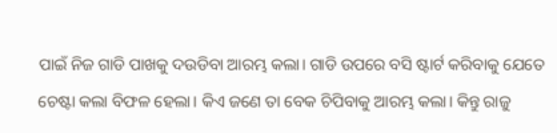ପାଇଁ ନିଜ ଗାଡି ପାଖକୁ ଦଉଡିବା ଆରମ୍ଭ କଲା। ଗାଡି ଉପରେ ବସି ଷ୍ଟାର୍ଟ କରିବାକୁ ଯେତେ ଚେଷ୍ଟା କଲା ବିଫଳ ହେଲା। କିଏ ଜଣେ ତା ବେକ ଚିପିବାକୁ ଆରମ୍ଭ କଲା। କିନ୍ତୁ ରାଜୁ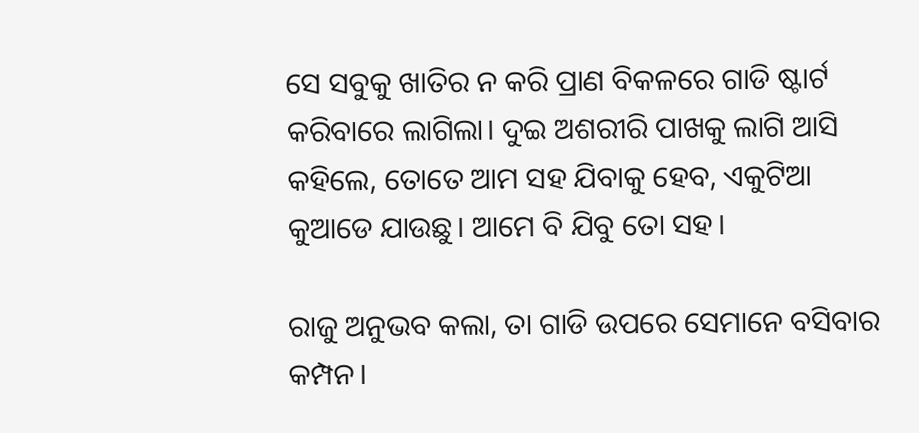ସେ ସବୁକୁ ଖାତିର ନ କରି ପ୍ରାଣ ବିକଳରେ ଗାଡି ଷ୍ଟାର୍ଟ କରିବାରେ ଲାଗିଲା। ଦୁଇ ଅଶରୀରି ପାଖକୁ ଲାଗି ଆସି କହିଲେ, ତୋତେ ଆମ ସହ ଯିବାକୁ ହେବ, ଏକୁଟିଆ କୁଆଡେ ଯାଉଛୁ। ଆମେ ବି ଯିବୁ ତୋ ସହ।

ରାଜୁ ଅନୁଭବ କଲା, ତା ଗାଡି ଉପରେ ସେମାନେ ବସିବାର କମ୍ପନ।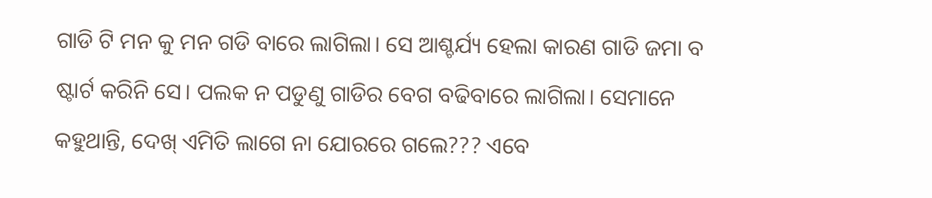ଗାଡି ଟି ମନ କୁ ମନ ଗଡି ବାରେ ଲାଗିଲା। ସେ ଆଶ୍ଚର୍ଯ୍ୟ ହେଲା କାରଣ ଗାଡି ଜମା ବ ଷ୍ଟାର୍ଟ କରିନି ସେ। ପଲକ ନ ପଡୁଣୁ ଗାଡିର ବେଗ ବଢିବାରେ ଲାଗିଲା। ସେମାନେ କହୁଥାନ୍ତି, ଦେଖ୍ ଏମିତି ଲାଗେ ନା ଯୋରରେ ଗଲେ??? ଏବେ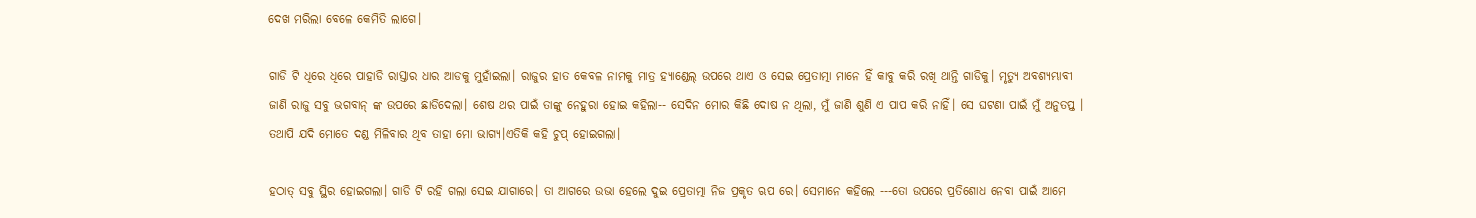ଦେଖ ମରିଲା ବେଳେ କେମିତି ଲାଗେ।

ଗାଡି ଟି ଧିରେ ଧିରେ ପାହାଡି ରାସ୍ତାର ଧାର ଆଡକୁ ମୁହାଁଇଲା। ରାଜୁର ହାତ କେବଳ ନାମକୁ ମାତ୍ର ହ୍ୟାଣ୍ଡେଲ୍ ଉପରେ ଥାଏ ଓ ସେଇ ପ୍ରେତାତ୍ମା ମାନେ ହିଁ କାବୁ କରି ରଖି ଥାନ୍ତି ଗାଡିକୁ। ମୃତ୍ୟୁ ଅବଶ୍ୟମ୍ଭାବୀ ଜାଣି ରାଜୁ ସବୁ ଭଗବାନ୍ ଙ୍କ ଉପରେ ଛାଡିଦେଲା। ଶେଷ ଥର ପାଇଁ ତାଙ୍କୁ ନେହୁରା ହୋଇ କହିଲା-- ସେଦିନ ମୋର କିଛି ଦୋଷ ନ ଥିଲା, ମୁଁ ଜାଣି ଶୁଣି ଏ ପାପ କରି ନାହିଁ। ସେ ଘଟଣା ପାଇଁ ମୁଁ ଅନୁତପ୍ତ । ତଥାପି ଯଦି ମୋତେ ଦଣ୍ଡ ମିଳିବାର ଥିବ ତାହା ମୋ ଭାଗ୍ଯ।ଏତିକି କହି ଚୁପ୍ ହୋଇଗଲା।

ହଠାତ୍ ସବୁ ସ୍ଥିର ହୋଇଗଲା। ଗାଡି ଟି ରହି ଗଲା ସେଇ ଯାଗାରେ। ତା ଆଗରେ ଉଭା ହେଲେ ଦୁଇ ପ୍ରେତାତ୍ମା ନିଜ ପ୍ରକୃତ ଋପ ରେ। ସେମାନେ କହିଲେ ---ତୋ ଉପରେ ପ୍ରତିଶୋଧ ନେବା ପାଇଁ ଆମେ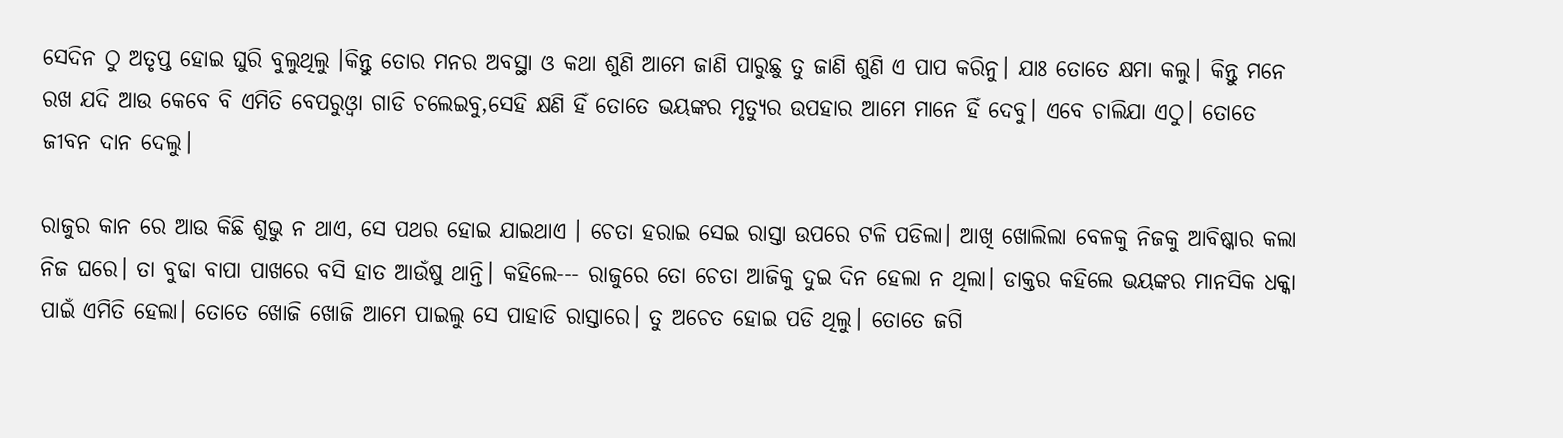ସେଦିନ ଠୁ ଅତୃପ୍ତ ହୋଇ ଘୁରି ବୁଲୁଥିଲୁ ।କିନ୍ତୁ ତୋର ମନର ଅବସ୍ଥା ଓ କଥା ଶୁଣି ଆମେ ଜାଣି ପାରୁଛୁ ତୁ ଜାଣି ଶୁଣି ଏ ପାପ କରିନୁ। ଯାଃ ତୋତେ କ୍ଷମା କଲୁ। କିନ୍ତୁ ମନେ ରଖ ଯଦି ଆଉ କେବେ ବି ଏମିତି ବେପରୁଓ୍ବା ଗାଡି ଚଲେଇବୁ,ସେହି କ୍ଷଣି ହିଁ ତୋତେ ଭୟଙ୍କର ମୃତ୍ୟୁର ଉପହାର ଆମେ ମାନେ ହିଁ ଦେବୁ। ଏବେ ଚାଲିଯା ଏଠୁ। ତୋତେ ଜୀବନ ଦାନ ଦେଲୁ।

ରାଜୁର କାନ ରେ ଆଉ କିଛି ଶୁଭୁ ନ ଥାଏ, ସେ ପଥର ହୋଇ ଯାଇଥାଏ । ଚେତା ହରାଇ ସେଇ ରାସ୍ତା ଉପରେ ଟଳି ପଡିଲା। ଆଖି ଖୋଲିଲା ବେଳକୁ ନିଜକୁ ଆବିଷ୍କାର କଲା ନିଜ ଘରେ। ତା ବୁଢା ବାପା ପାଖରେ ବସି ହାତ ଆଉଁଷୁ ଥାନ୍ତି। କହିଲେ--- ରାଜୁରେ ତୋ ଚେତା ଆଜିକୁ ଦୁଇ ଦିନ ହେଲା ନ ଥିଲା। ଡାକ୍ତର କହିଲେ ଭୟଙ୍କର ମାନସିକ ଧକ୍କା ପାଇଁ ଏମିତି ହେଲା। ତୋତେ ଖୋଜି ଖୋଜି ଆମେ ପାଇଲୁ ସେ ପାହାଡି ରାସ୍ତାରେ। ତୁ ଅଚେତ ହୋଇ ପଡି ଥିଲୁ। ତୋତେ ଜଗି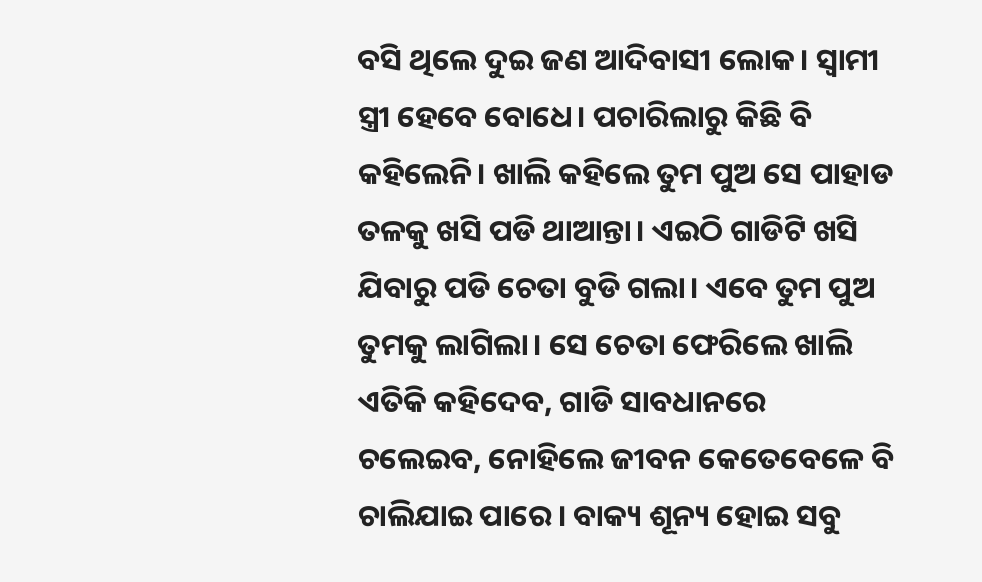ବସି ଥିଲେ ଦୁଇ ଜଣ ଆଦିବାସୀ ଲୋକ। ସ୍ଵାମୀ ସ୍ତ୍ରୀ ହେବେ ବୋଧେ। ପଚାରିଲାରୁ କିଛି ବି କହିଲେନି। ଖାଲି କହିଲେ ତୁମ ପୁଅ ସେ ପାହାଡ ତଳକୁ ଖସି ପଡି ଥାଆନ୍ତା। ଏଇଠି ଗାଡିଟି ଖସି ଯିବାରୁ ପଡି ଚେତା ବୁଡି ଗଲା। ଏବେ ତୁମ ପୁଅ ତୁମକୁ ଲାଗିଲା। ସେ ଚେତା ଫେରିଲେ ଖାଲି ଏତିକି କହିଦେବ, ଗାଡି ସାବଧାନରେ ଚଲେଇବ, ନୋହିଲେ ଜୀବନ କେତେବେଳେ ବି ଚାଲିଯାଇ ପାରେ। ବାକ୍ୟ ଶୂନ୍ୟ ହୋଇ ସବୁ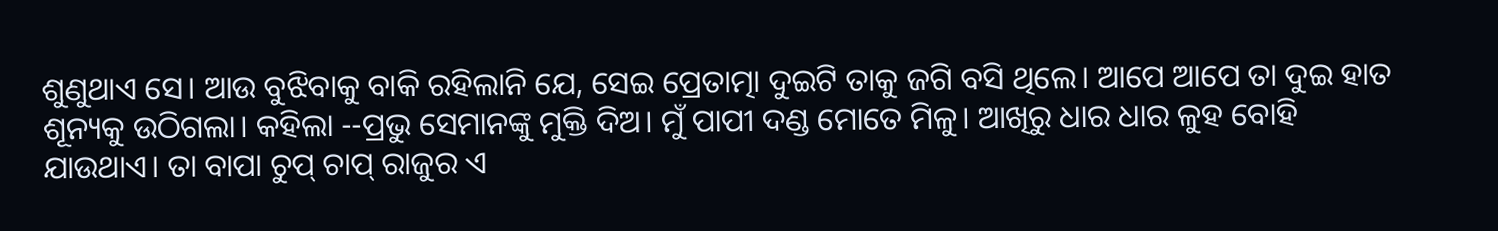ଶୁଣୁଥାଏ ସେ। ଆଉ ବୁଝିବାକୁ ବାକି ରହିଲାନି ଯେ, ସେଇ ପ୍ରେତାତ୍ମା ଦୁଇଟି ତାକୁ ଜଗି ବସି ଥିଲେ। ଆପେ ଆପେ ତା ଦୁଇ ହାତ ଶୂନ୍ୟକୁ ଉଠିଗଲା। କହିଲା --ପ୍ରଭୁ ସେମାନଙ୍କୁ ମୁକ୍ତି ଦିଅ। ମୁଁ ପାପୀ ଦଣ୍ଡ ମୋତେ ମିଳୁ। ଆଖିରୁ ଧାର ଧାର ଳୁହ ବୋହି ଯାଉଥାଏ। ତା ବାପା ଚୁପ୍ ଚାପ୍ ରାଜୁର ଏ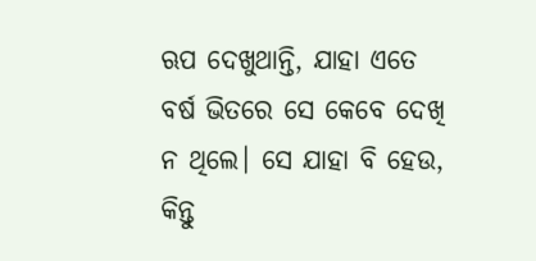ଋପ ଦେଖୁଥାନ୍ତି, ଯାହା ଏତେ ବର୍ଷ ଭିତରେ ସେ କେବେ ଦେଖି ନ ଥିଲେ। ସେ ଯାହା ବି ହେଉ, କିନ୍ତୁ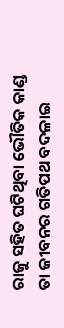ରାଜୁ ସହିତ ଘଟିଥିବା ଭୌତିକ କାଣ୍ଡ ତା ଜୀବନର ଗତିପଥ ବଦଳାଇ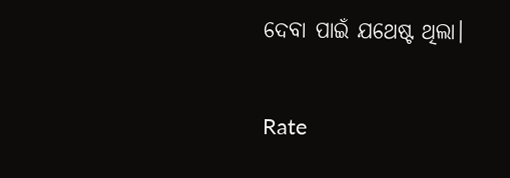ଦେବା ପାଇଁ ଯଥେଷ୍ଟ ଥିଲା।


Rate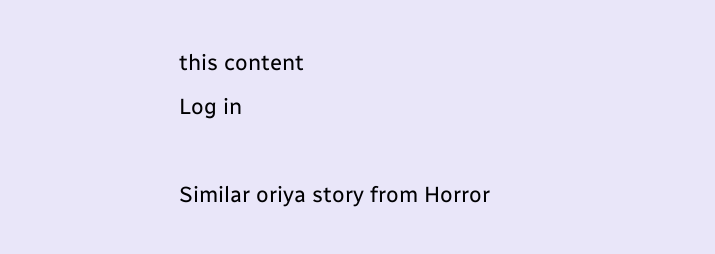this content
Log in

Similar oriya story from Horror